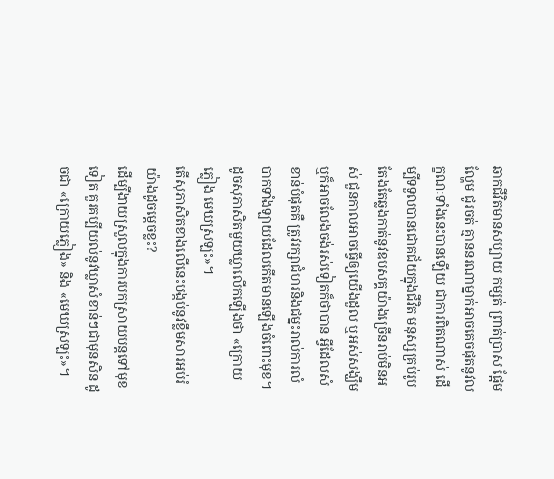ឆាកជីវិតមានសប្បាយ កម្សត់ ព្រាត់ប្រាស ផ្អែមល្ហែម ជូរចត់ គ្មាននរណាម្នាក់អាចគេចផុតនូវលក្ខណៈទាំងនេះបានឡើយ ជាការពិតណាស់ ដើម្បីទទួលបានជោគជ័យក្នុងជីវិត មនុស្សគ្រប់រូបតែងតែឆ្លងកាត់នូវឧបសគ្គយ៉ាងច្រើនរាប់មិនអស់ ជួនកាលអាចធ្វើឲ្យយើងដួល ឬអស់សង្ឃឹម ឬក៏អាចលែងចង់រស់ទៀតក៏ថាបាន អ្វីដែលសំខាន់បំផុតគឺ ត្រូវរក្សាជំហរនិងជម្នះរាល់ការលំបាកទាំងឡាយដែលកើតមានឡើងចំពោះមុខ។ ដូចសុភាសិតមួយឃ្លាលើកឡើងថា «ក្រោយភ្លៀង មេឃស្រឡះ»។
តើសុភាសិតខាងលើនេះបង្កប់នូវខ្លឹមសារអប់រំយ៉ាងដូចម្ដេចខ្លះ?
ដើម្បីងាយស្រួលក្នុងការបកស្រាយបន្តទៅមុខទៀត គួរគប្បីយល់នូវឃ្លាសំខាន់ៗជាមុនសិន ដូចជា «ក្រោយភ្លៀង» និង «មេឃស្រឡះ»។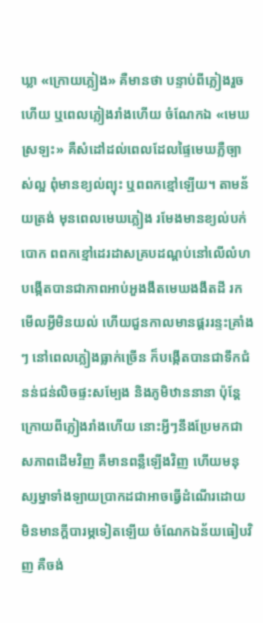ឃ្លា «ក្រោយភ្លៀង» គឺមានថា បន្ទាប់ពីភ្លៀងរួចហើយ ឬពេលភ្លៀងរាំងហើយ ចំណែកឯ «មេឃស្រឡះ» គឺសំដៅដល់ពេលដែលផ្ទៃមេឃភ្លឺច្បាស់ល្អ ពុំមានខ្យល់ព្យុះ ឬពពកខ្មៅឡើយ។ តាមន័យត្រង់ មុនពេលមេឃភ្លៀង រមែងមានខ្យល់បក់បោក ពពកខ្មៅដេរដាសគ្របដណ្ដប់នៅលើលំហ បង្កើតបានជាភាពអាប់អួងងឹតមេឃងងឹតដី រកមើលអ្វីមិនយល់ ហើយជួនកាលមានផ្គររន្ទះគ្រាំងៗ នៅពេលភ្លៀងធ្លាក់ច្រើន ក៏បង្កើតបានជាទឹកជំនន់ជន់លិចផ្ទះសម្បែង និងភូមិឋាននានា ប៉ុន្តែក្រោយពីភ្លៀងរាំងហើយ នោះអ្វីៗនឹងប្រែមកជាសភាពដើមវិញ គឺមានពន្លឺឡើងវិញ ហើយមនុស្សម្នាទាំងឡាយប្រាកដជាអាចធ្វើដំណើរដោយមិនមានក្ដីបារម្ភទៀតឡើយ ចំណែកឯន័យធៀបវិញ គឺចង់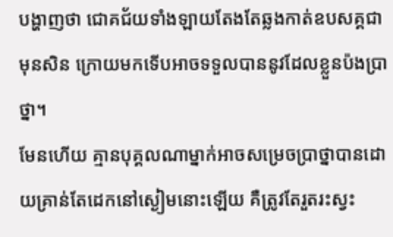បង្ហាញថា ជោគជ័យទាំងឡាយតែងតែឆ្លងកាត់ឧបសគ្គជាមុនសិន ក្រោយមកទើបអាចទទួលបាននូវដែលខ្លួនប៉ងប្រាថ្នា។
មែនហើយ គ្មានបុគ្គលណាម្នាក់អាចសម្រេចប្រាថ្នាបានដោយគ្រាន់តែដេកនៅស្ងៀមនោះឡើយ គឺត្រូវតែរួតរះស្វះ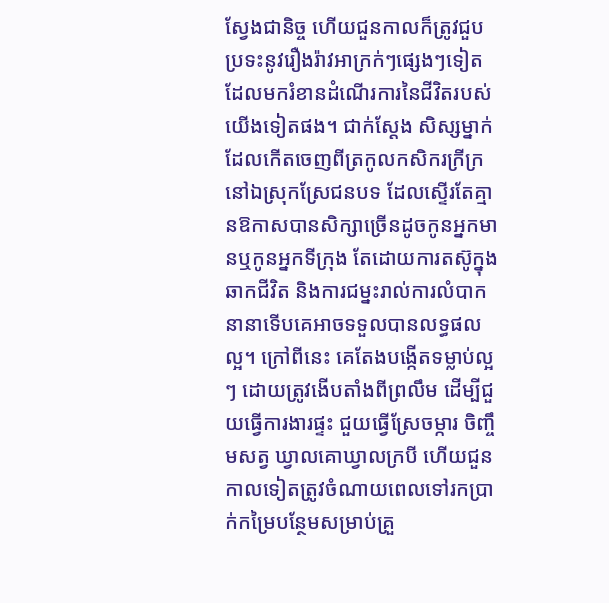ស្វែងជានិច្ច ហើយជួនកាលក៏ត្រូវជួបប្រទះនូវរឿងរ៉ាវអាក្រក់ៗផ្សេងៗទៀតដែលមករំខានដំណើរការនៃជីវិតរបស់យើងទៀតផង។ ជាក់ស្ដែង សិស្សម្នាក់ដែលកើតចេញពីត្រកូលកសិករក្រីក្រ នៅឯស្រុកស្រែជនបទ ដែលស្ទើរតែគ្មានឱកាសបានសិក្សាច្រើនដូចកូនអ្នកមានឬកូនអ្នកទីក្រុង តែដោយការតស៊ូក្នុងឆាកជីវិត និងការជម្នះរាល់ការលំបាកនានាទើបគេអាចទទួលបានលទ្ធផលល្អ។ ក្រៅពីនេះ គេតែងបង្កើតទម្លាប់ល្អៗ ដោយត្រូវងើបតាំងពីព្រលឹម ដើម្បីជួយធ្វើការងារផ្ទះ ជួយធ្វើស្រែចម្ការ ចិញ្ចឹមសត្វ ឃ្វាលគោឃ្វាលក្របី ហើយជួនកាលទៀតត្រូវចំណាយពេលទៅរកប្រាក់កម្រៃបន្ថែមសម្រាប់គ្រួ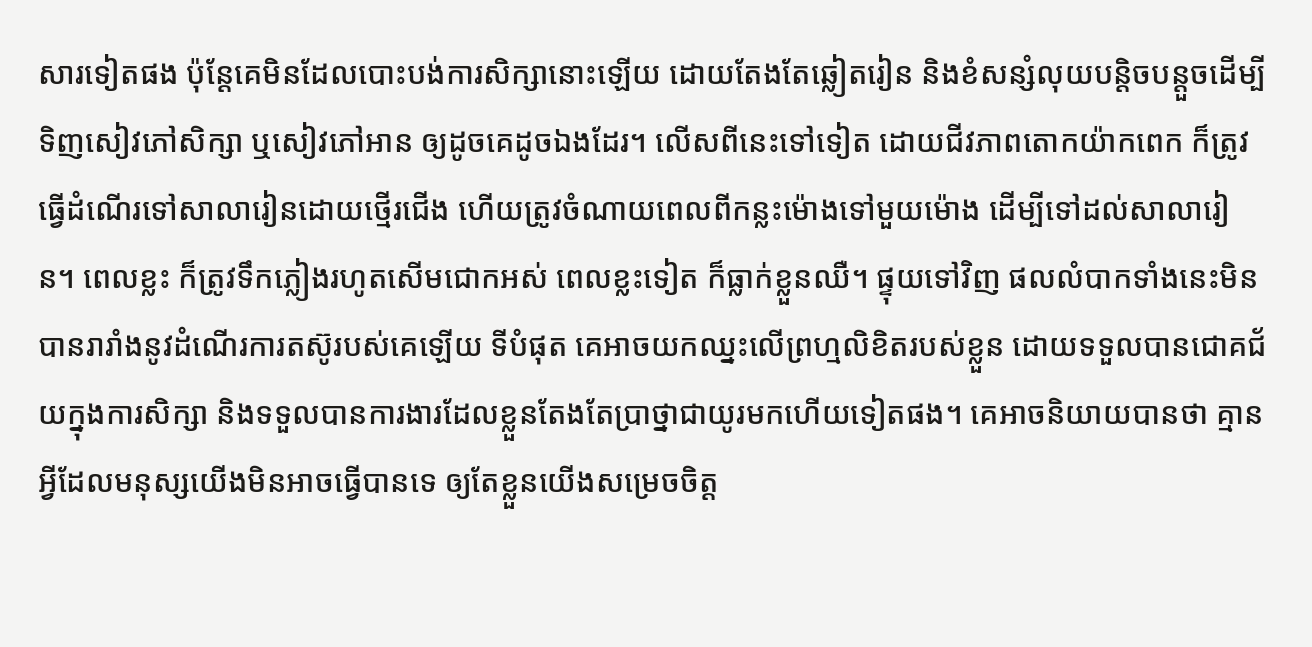សារទៀតផង ប៉ុន្តែគេមិនដែលបោះបង់ការសិក្សានោះឡើយ ដោយតែងតែឆ្លៀតរៀន និងខំសន្សំលុយបន្តិចបន្តួចដើម្បីទិញសៀវភៅសិក្សា ឬសៀវភៅអាន ឲ្យដូចគេដូចឯងដែរ។ លើសពីនេះទៅទៀត ដោយជីវភាពតោកយ៉ាកពេក ក៏ត្រូវធ្វើដំណើរទៅសាលារៀនដោយថ្មើរជើង ហើយត្រូវចំណាយពេលពីកន្លះម៉ោងទៅមួយម៉ោង ដើម្បីទៅដល់សាលារៀន។ ពេលខ្លះ ក៏ត្រូវទឹកភ្លៀងរហូតសើមជោកអស់ ពេលខ្លះទៀត ក៏ធ្លាក់ខ្លួនឈឺ។ ផ្ទុយទៅវិញ ផលលំបាកទាំងនេះមិនបានរារាំងនូវដំណើរការតស៊ូរបស់គេឡើយ ទីបំផុត គេអាចយកឈ្នះលើព្រហ្មលិខិតរបស់ខ្លួន ដោយទទួលបានជោគជ័យក្នុងការសិក្សា និងទទួលបានការងារដែលខ្លួនតែងតែប្រាថ្នាជាយូរមកហើយទៀតផង។ គេអាចនិយាយបានថា គ្មានអ្វីដែលមនុស្សយើងមិនអាចធ្វើបានទេ ឲ្យតែខ្លួនយើងសម្រេចចិត្ត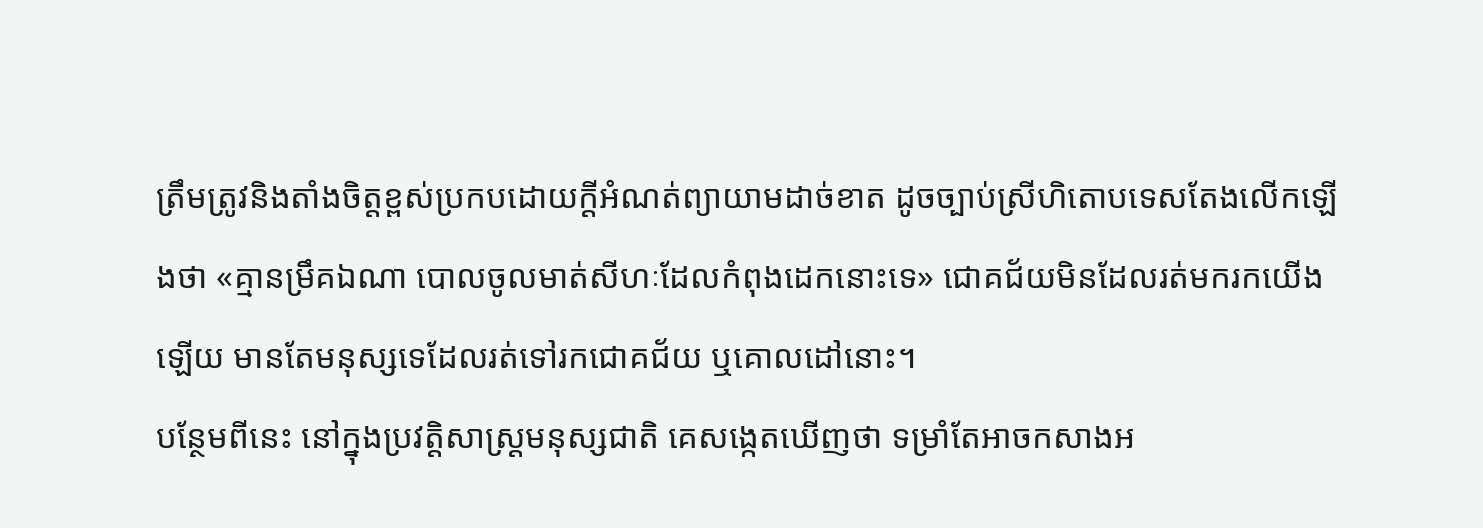ត្រឹមត្រូវនិងតាំងចិត្តខ្ពស់ប្រកបដោយក្ដីអំណត់ព្យាយាមដាច់ខាត ដូចច្បាប់ស្រីហិតោបទេសតែងលើកឡើងថា «គ្មានម្រឹគឯណា បោលចូលមាត់សីហៈដែលកំពុងដេកនោះទេ» ជោគជ័យមិនដែលរត់មករកយើងឡើយ មានតែមនុស្សទេដែលរត់ទៅរកជោគជ័យ ឬគោលដៅនោះ។
បន្ថែមពីនេះ នៅក្នុងប្រវត្តិសាស្ត្រមនុស្សជាតិ គេសង្កេតឃើញថា ទម្រាំតែអាចកសាងអ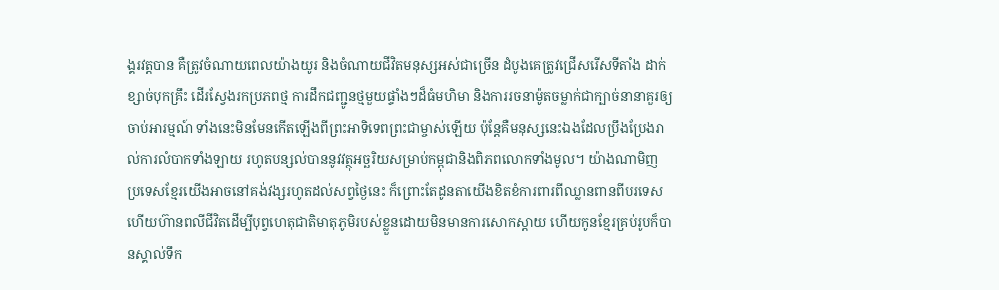ង្គរវត្តបាន គឺត្រូវចំណាយពេលយ៉ាងយូរ និងចំណាយជីវិតមនុស្សអស់ជាច្រើន ដំបូងគេត្រូវជ្រើសរើសទីតាំង ដាក់ខ្សាច់បុកគ្រឹះ ដើរស្វែងរកប្រភពថ្ម ការដឹកជញ្ជូនថ្មមួយផ្ទាំងៗដ៏ធំមហិមា និងការរចនាម៉ូតចម្លាក់ជាក្បាច់នានាគួរឲ្យចាប់អារម្មណ៍ ទាំងនេះមិនមែនកើតឡើងពីព្រះអាទិទេពព្រះជាម្ចាស់ឡើយ ប៉ុន្តែគឺមនុស្សនេះឯងដែលប្រឹងប្រែងរាល់ការលំបាកទាំងឡាយ រហូតបន្សល់បាននូវវត្ថុអច្ឆរិយសម្រាប់កម្ពុជានិងពិភពលោកទាំងមូល។ យ៉ាងណាមិញ ប្រទេសខ្មែរយើងអាចនៅគង់វង្សរហូតដល់សព្វថ្ងៃនេះ ក៏ព្រោះតែដូនតាយើងខិតខំការពារពីឈ្លានពានពីបរទេស ហើយហ៊ានពលីជីវិតដើម្បីបុព្វហេតុជាតិមាតុភូមិរបស់ខ្លួនដោយមិនមានការសោកស្ដាយ ហើយកូនខ្មែរគ្រប់រូបក៏បានស្គាល់ទឹក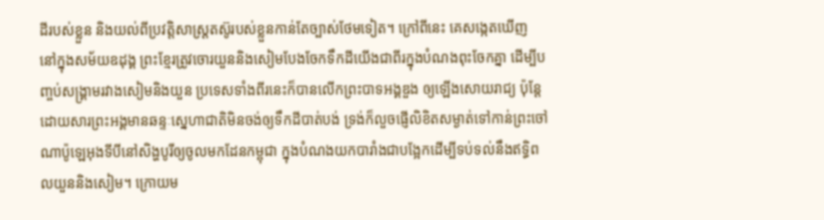ដីរបស់ខ្លួន និងយល់ពីប្រវត្តិសាស្ត្រតស៊ូរបស់ខ្លួនកាន់តែច្បាស់ថែមទៀត។ ក្រៅពីនេះ គេសង្កេតឃើញ នៅក្នុងសម័យឧដុង្គ ព្រះខ្មែរត្រូវចោរយួននិងសៀមបែងចែកទឹកដីយើងជាពីរក្នុងបំណងពុះចែកគ្នា ដើម្បីបញ្ចប់សង្គ្រាមរវាងសៀមនិងយួន ប្រទេសទាំងពីរនេះក៏បានលើកព្រះបាទអង្គឌួង ឲ្យឡើងសោយរាជ្យ ប៉ុន្តែដោយសារព្រះអង្គមានឆន្ទៈស្នេហាជាតិមិនចង់ឲ្យទឹកដីបាត់បង់ ទ្រង់ក៏លួចផ្ញើលិខិតសម្ងាត់ទៅកាន់ព្រះចៅណាប៉ូឡេអុងទីបីនៅសិង្ហបូរីឲ្យចូលមកដែនកម្ពុជា ក្នុងបំណងយកបារាំងជាបង្អែកដើម្បីទប់ទល់នឹងឥទ្ធិពលយួននិងសៀម។ ក្រោយម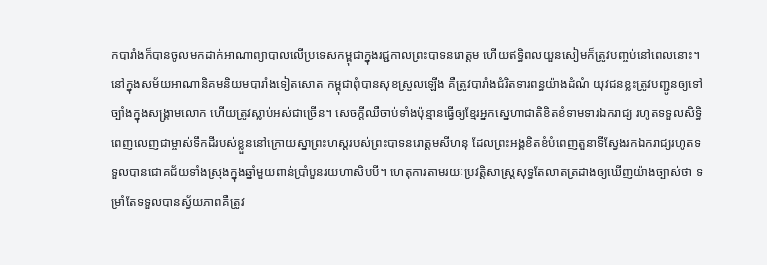កបារាំងក៏បានចូលមកដាក់អាណាព្យាបាលលើប្រទេសកម្ពុជាក្នុងរជ្ជកាលព្រះបាទនរោត្ដម ហើយឥទ្ធិពលយួនសៀមក៏ត្រូវបញ្ចប់នៅពេលនោះ។ នៅក្នុងសម័យអាណានិគមនិយមបារាំងទៀតសោត កម្ពុជាពុំបានសុខស្រួលឡើង គឺត្រូវបារាំងជំរិតទារពន្ធយ៉ាងដំណំ យុវជនខ្លះត្រូវបញ្ជូនឲ្យទៅច្បាំងក្នុងសង្គ្រាមលោក ហើយត្រូវស្លាប់អស់ជាច្រើន។ សេចក្ដីឈឺចាប់ទាំងប៉ុន្មានធ្វើឲ្យខ្មែរអ្នកស្នេហាជាតិខិតខំទាមទារឯករាជ្យ រហូតទទួលសិទ្ធិពេញលេញជាម្ចាស់ទឹកដីរបស់ខ្លួននៅក្រោយស្នាព្រះហស្តរបស់ព្រះបាទនរោត្ដមសីហនុ ដែលព្រះអង្គខិតខំបំពេញតួនាទីស្វែងរកឯករាជ្យរហូតទទួលបានជោគជ័យទាំងស្រុងក្នុងឆ្នាំមួយពាន់ប្រាំបួនរយហាសិបបី។ ហេតុការតាមរយៈប្រវត្តិសាស្ត្រសុទ្ធតែលាតត្រដាងឲ្យឃើញយ៉ាងច្បាស់ថា ទម្រាំតែទទួលបានស្វ័យភាពគឺត្រូវ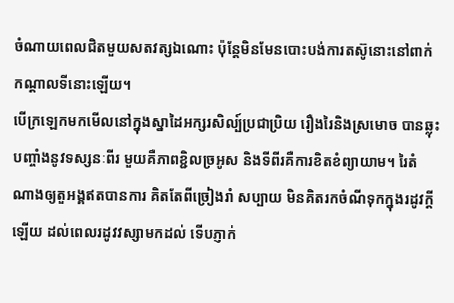ចំណាយពេលជិតមួយសតវត្សឯណោះ ប៉ុន្តែមិនមែនបោះបង់ការតស៊ូនោះនៅពាក់កណ្ដាលទីនោះឡើយ។
បើក្រឡេកមកមើលនៅក្នុងស្នាដៃអក្សរសិល្ប៍ប្រជាប្រិយ រឿងរៃនិងស្រមោច បានឆ្លុះបញ្ចាំងនូវទស្សនៈពីរ មួយគឺភាពខ្ជិលច្រអូស និងទីពីរគឺការខិតខំព្យាយាម។ រៃតំណាងឲ្យតួអង្គឥតបានការ គិតតែពីច្រៀងរាំ សប្បាយ មិនគិតរកចំណីទុកក្នុងរដូវក្ដីឡើយ ដល់ពេលរដូវវស្សាមកដល់ ទើបភ្ញាក់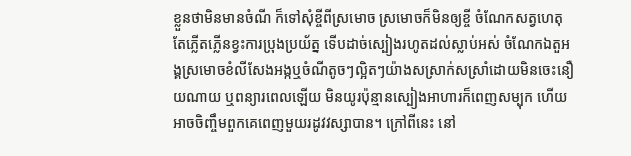ខ្លួនថាមិនមានចំណី ក៏ទៅសុំខ្ចីពីស្រមោច ស្រមោចក៏មិនឲ្យខ្ចី ចំណែកសត្វហេតុតែភ្លើតភ្លើនខ្វះការប្រុងប្រយ័ត្ន ទើបដាច់ស្បៀងរហូតដល់ស្លាប់អស់ ចំណែកឯតួអង្គស្រមោចខំលីសែងអង្កឬចំណីតូចៗល្អិតៗយ៉ាងសស្រាក់សស្រាំដោយមិនចេះនឿយណាយ ឬពន្យារពេលឡើយ មិនយូរប៉ុន្មានស្បៀងអាហារក៏ពេញសម្បុក ហើយអាចចិញ្ចឹមពួកគេពេញមួយរដូវវស្សាបាន។ ក្រៅពីនេះ នៅ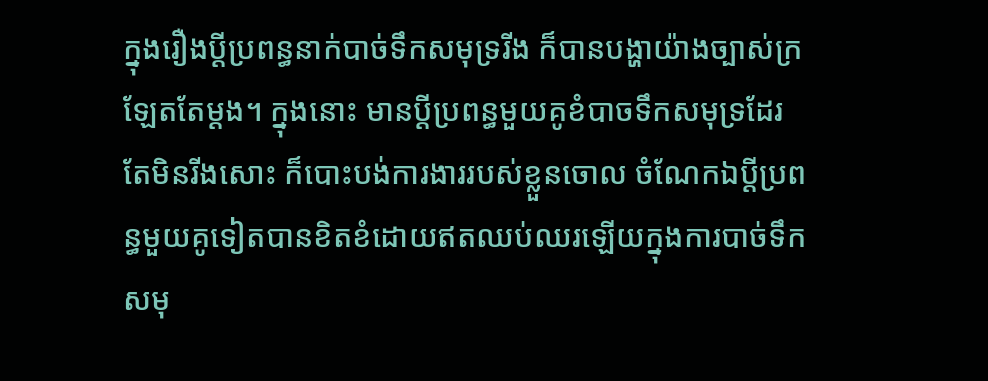ក្នុងរឿងប្ដីប្រពន្ធនាក់បាច់ទឹកសមុទ្ររីង ក៏បានបង្ហាយ៉ាងច្បាស់ក្រឡែតតែម្ដង។ ក្នុងនោះ មានប្ដីប្រពន្ធមួយគូខំបាចទឹកសមុទ្រដែរ តែមិនរីងសោះ ក៏បោះបង់ការងាររបស់ខ្លួនចោល ចំណែកឯប្ដីប្រពន្ធមួយគូទៀតបានខិតខំដោយឥតឈប់ឈរឡើយក្នុងការបាច់ទឹកសមុ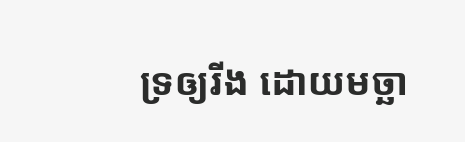ទ្រឲ្យរីង ដោយមច្ឆា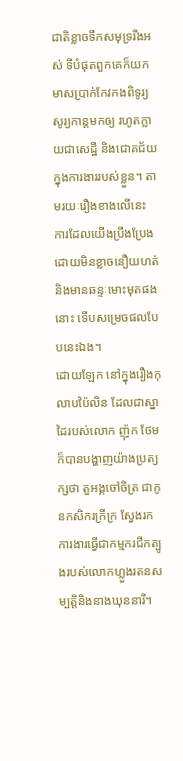ជាតិខ្លាចទឹកសមុទ្ររីងអស់ ទីបំផុតពួកគេក៏យកមាសប្រាក់កែវកងពិទូរ្យសូរ្យកាន្តមកឲ្យ រហូតក្លាយជាសេដ្ឋី និងជោគជ័យក្នុងការងាររបស់ខ្លួន។ តាមរយៈរឿងខាងលើនេះ ការដែលយើងប្រឹងប្រែងដោយមិនខ្លាចនឿយហត់និងមានឆន្ទៈមោះមុតផងនោះ ទើបសម្រេចផលបែបនេះឯង។
ដោយឡែក នៅក្នុងរឿងកុលាបប៉ៃលិន ដែលជាស្នាដៃរបស់លោក ញ៉ុក ថែម ក៏បានបង្ហាញយ៉ាងប្រត្យក្សថា តួអង្គចៅចិត្រ ជាកូនកសិករក្រីក្រ ស្វែងរកការងារធ្វើជាកម្មករជីកត្បូងរបស់លោកហ្លួងរតនសម្បត្តិនិងនាងឃុននារី។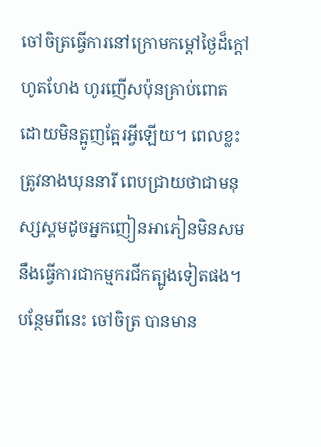ចៅចិត្រធ្វើការនៅក្រោមកម្ដៅថ្ងៃដ៏ក្ដៅហូតហែង ហូរញើសប៉ុនគ្រាប់ពោត ដោយមិនត្អូញត្អែរអ្វីឡើយ។ ពេលខ្លះ ត្រូវនាងឃុននារី ពេបជ្រាយថាជាមនុស្សស្គមដូចអ្នកញៀនអាភៀនមិនសមនឹងធ្វើការជាកម្មករជីកត្បូងទៀតផង។ បន្ថែមពីនេះ ចៅចិត្រ បានមាន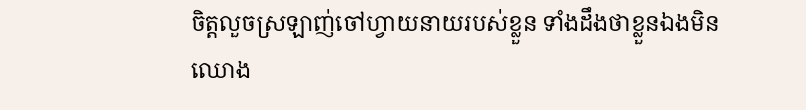ចិត្តលួចស្រឡាញ់ចៅហ្វាយនាយរបស់ខ្លួន ទាំងដឹងថាខ្លួនឯងមិនឈោង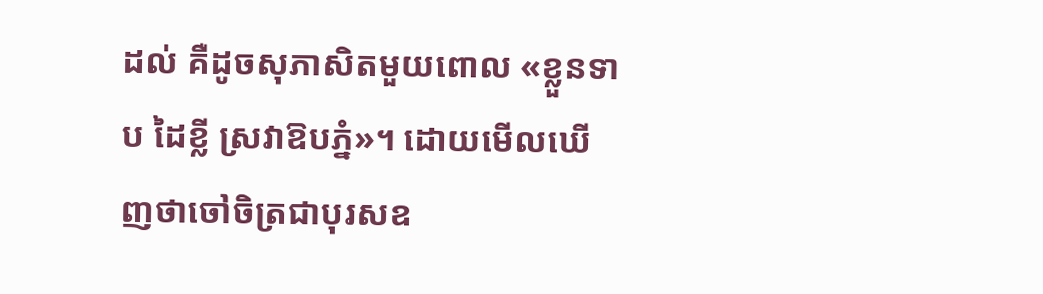ដល់ គឺដូចសុភាសិតមួយពោល «ខ្លួនទាប ដៃខ្លី ស្រវាឱបភ្នំ»។ ដោយមើលឃើញថាចៅចិត្រជាបុរសឧ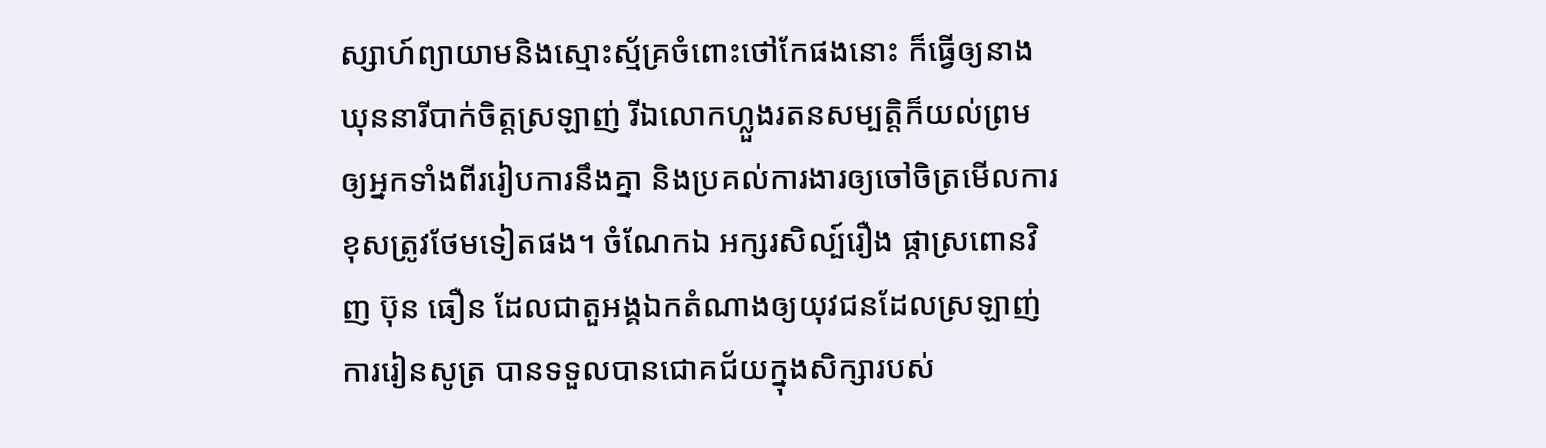ស្សាហ៍ព្យាយាមនិងស្មោះស្ម័គ្រចំពោះថៅកែផងនោះ ក៏ធ្វើឲ្យនាងឃុននារីបាក់ចិត្តស្រឡាញ់ រីឯលោកហ្លួងរតនសម្បត្តិក៏យល់ព្រមឲ្យអ្នកទាំងពីររៀបការនឹងគ្នា និងប្រគល់ការងារឲ្យចៅចិត្រមើលការខុសត្រូវថែមទៀតផង។ ចំណែកឯ អក្សរសិល្ប៍រឿង ផ្កាស្រពោនវិញ ប៊ុន ធឿន ដែលជាតួអង្គឯកតំណាងឲ្យយុវជនដែលស្រឡាញ់ការរៀនសូត្រ បានទទួលបានជោគជ័យក្នុងសិក្សារបស់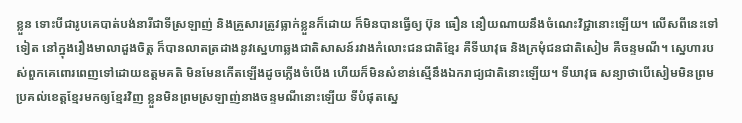ខ្លួន ទោះបីជារូបគេបាត់បង់នារីជាទីស្រឡាញ់ និងគ្រួសារត្រូវធ្លាក់ខ្លួនក៏ដោយ ក៏មិនបានធ្វើឲ្យ ប៊ុន ធឿន នឿយណាយនឹងចំណេះវិជ្ជានោះឡើយ។ លើសពីនេះទៅទៀត នៅក្នុងរឿងមាលាដួងចិត្ត ក៏បានលាតត្រដាងនូវស្នេហាឆ្លងជាតិសាសន៍រវាងកំលោះជនជាតិខ្មែរ គឺទីឃាវុធ និងក្រមុំជនជាតិសៀម គឺចន្ទមណី។ ស្នេហារបស់ពួកគេពោរពេញទៅដោយឧត្ដមគតិ មិនមែនកើតឡើងដូចភ្លើងចំបើង ហើយក៏មិនសំខាន់ស្មើនឹងឯករាជ្យជាតិនោះឡើយ។ ទីឃាវុធ សន្យាថាបើសៀមមិនព្រមប្រគល់ខេត្តខ្មែរមកឲ្យខ្មែរវិញ ខ្លួនមិនព្រមស្រឡាញ់នាងចន្ទមណីនោះឡើយ ទីបំផុតស្នេ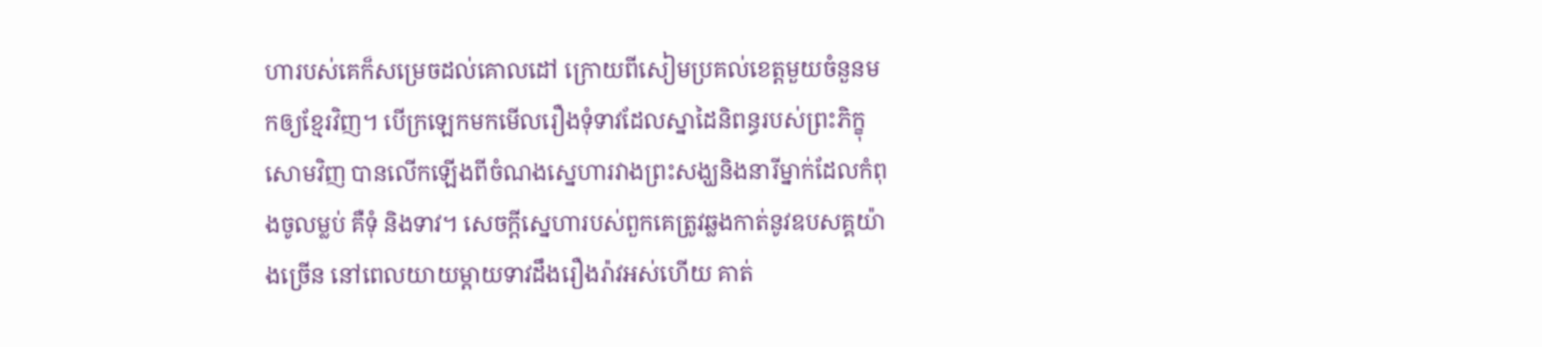ហារបស់គេក៏សម្រេចដល់គោលដៅ ក្រោយពីសៀមប្រគល់ខេត្តមួយចំនួនមកឲ្យខ្មែរវិញ។ បើក្រឡេកមកមើលរឿងទុំទាវដែលស្នាដៃនិពន្ធរបស់ព្រះភិក្ខុសោមវិញ បានលើកឡើងពីចំណងស្នេហារវាងព្រះសង្ឃនិងនារីម្នាក់ដែលកំពុងចូលម្លប់ គឺទុំ និងទាវ។ សេចក្ដីស្នេហារបស់ពួកគេត្រូវឆ្លងកាត់នូវឧបសគ្គយ៉ាងច្រើន នៅពេលយាយម្ដាយទាវដឹងរឿងរ៉ាវអស់ហើយ គាត់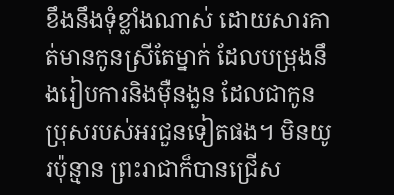ខឹងនឹងទុំខ្លាំងណាស់ ដោយសារគាត់មានកូនស្រីតែម្នាក់ ដែលបម្រុងនឹងរៀបការនិងម៉ឺនងួន ដែលជាកូនប្រុសរបស់អរជួនទៀតផង។ មិនយូរប៉ុន្មាន ព្រះរាជាក៏បានជ្រើស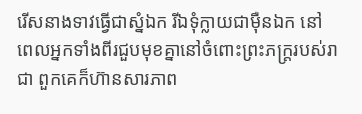រើសនាងទាវធ្វើជាស្នំឯក រីឯទុំក្លាយជាម៉ឺនឯក នៅពេលអ្នកទាំងពីរជួបមុខគ្នានៅចំពោះព្រះភក្ត្ររបស់រាជា ពួកគេក៏ហ៊ានសារភាព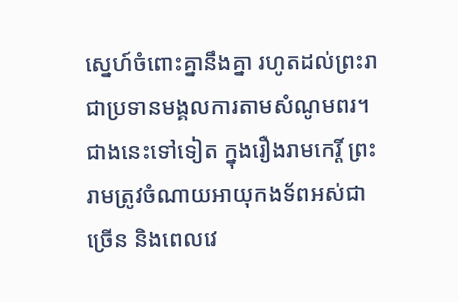ស្នេហ៍ចំពោះគ្នានឹងគ្នា រហូតដល់ព្រះរាជាប្រទានមង្គលការតាមសំណូមពរ។ ជាងនេះទៅទៀត ក្នុងរឿងរាមកេរ្តិ៍ ព្រះរាមត្រូវចំណាយអាយុកងទ័ពអស់ជាច្រើន និងពេលវេ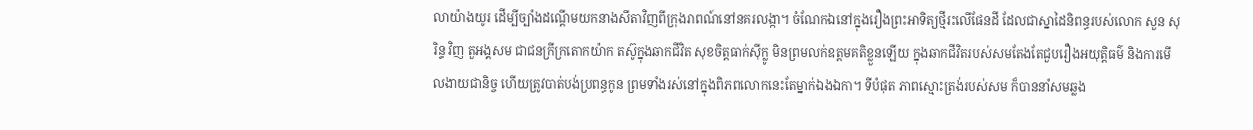លាយ៉ាងយូរ ដើម្បីច្បាំងដណ្ដើមយកនាងសីតាវិញពីក្រុងរាពណ៍នៅនគរលង្កា។ ចំណែកឯនៅក្នុងរឿងព្រះអាទិត្យថ្មីរះលើផែនដី ដែលជាស្នាដៃនិពន្ធរបស់លោក សួន សុរិន្ទ វិញ តួអង្គសម ជាជនក្រីក្រតោកយ៉ាក តស៊ូក្នុងឆាកជីវិត សុខចិត្តធាក់ស៊ីក្លូ មិនព្រមលក់ឧត្ដមគតិខ្លួនឡើយ ក្នុងឆាកជីវិតរបស់សមតែងតែជួបរឿងអយុត្តិធម៌ និងការមើលងាយជានិច្ច ហើយត្រូវបាត់បង់ប្រពន្ធកូន ព្រមទាំងរស់នៅក្នុងពិភពលោកនេះតែម្នាក់ឯងឯកា។ ទីបំផុត ភាពស្មោះត្រង់របស់សម ក៏បាននាំសមឆ្លង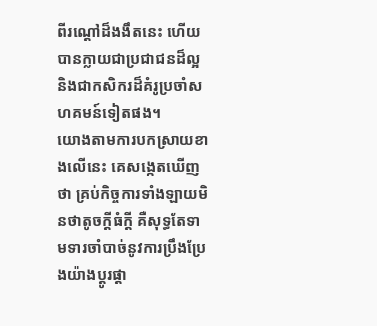ពីរណ្ដៅដ៏ងងឹតនេះ ហើយបានក្លាយជាប្រជាជនដ៏ល្អនិងជាកសិករដ៏គំរូប្រចាំសហគមន៍ទៀតផង។
យោងតាមការបកស្រាយខាងលើនេះ គេសង្កេតឃើញថា គ្រប់កិច្ចការទាំងឡាយមិនថាតូចក្ដីធំក្ដី គឺសុទ្ធតែទាមទារចាំបាច់នូវការប្រឹងប្រែងយ៉ាងប្ដូរផ្ដា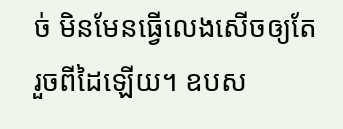ច់ មិនមែនធ្វើលេងសើចឲ្យតែរួចពីដៃឡើយ។ ឧបស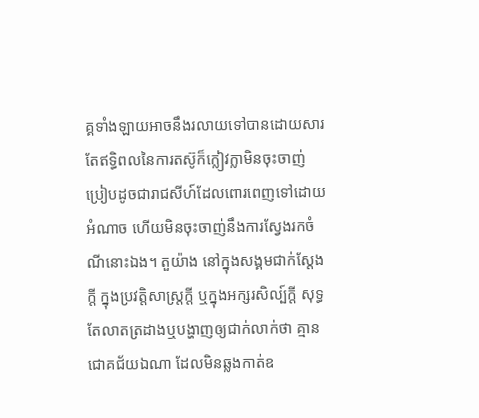គ្គទាំងឡាយអាចនឹងរលាយទៅបានដោយសារតែឥទ្ធិពលនៃការតស៊ូក៏ក្លៀវក្លាមិនចុះចាញ់ ប្រៀបដូចជារាជសីហ៍ដែលពោរពេញទៅដោយអំណាច ហើយមិនចុះចាញ់នឹងការស្វែងរកចំណីនោះឯង។ តួយ៉ាង នៅក្នុងសង្គមជាក់ស្ដែងក្ដី ក្នុងប្រវត្តិសាស្ត្រក្ដី ឬក្នុងអក្សរសិល្ប៍ក្ដី សុទ្ធតែលាតត្រដាងឬបង្ហាញឲ្យជាក់លាក់ថា គ្មានជោគជ័យឯណា ដែលមិនឆ្លងកាត់ឧ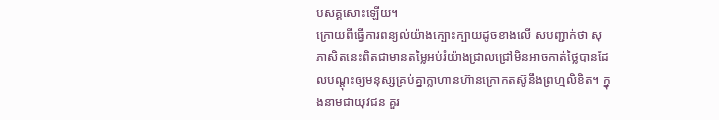បសគ្គសោះឡើយ។
ក្រោយពីធ្វើការពន្យល់យ៉ាងក្បោះក្បាយដូចខាងលើ សបញ្ជាក់ថា សុភាសិតនេះពិតជាមានតម្លៃអប់រំយ៉ាងជ្រាលជ្រៅមិនអាចកាត់ថ្លៃបានដែលបណ្ដុះឲ្យមនុស្សគ្រប់គ្នាក្លាហានហ៊ានក្រោកតស៊ូនឹងព្រហ្មលិខិត។ ក្នុងនាមជាយុវជន គួរ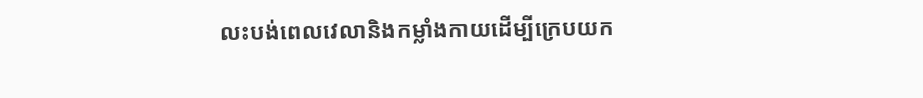លះបង់ពេលវេលានិងកម្លាំងកាយដើម្បីក្រេបយក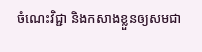ចំណេះវិជ្ជា និងកសាងខ្លួនឲ្យសមជា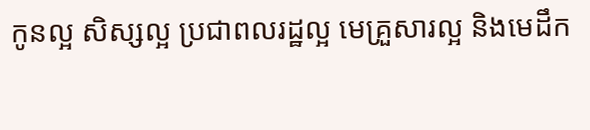កូនល្អ សិស្សល្អ ប្រជាពលរដ្ឋល្អ មេគ្រួសារល្អ និងមេដឹក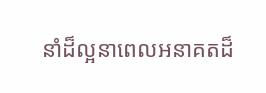នាំដ៏ល្អនាពេលអនាគតដ៏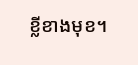ខ្លីខាងមុខ។